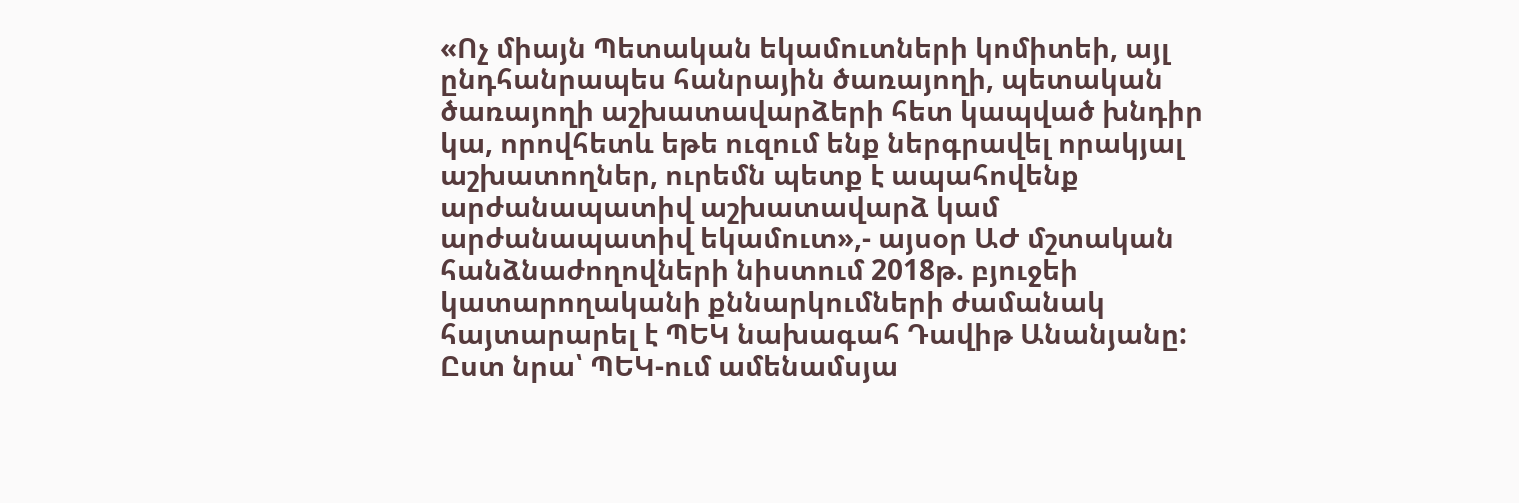«Ոչ միայն Պետական եկամուտների կոմիտեի, այլ ընդհանրապես հանրային ծառայողի, պետական ծառայողի աշխատավարձերի հետ կապված խնդիր կա, որովհետև եթե ուզում ենք ներգրավել որակյալ աշխատողներ, ուրեմն պետք է ապահովենք արժանապատիվ աշխատավարձ կամ արժանապատիվ եկամուտ»,- այսօր ԱԺ մշտական հանձնաժողովների նիստում 2018թ. բյուջեի կատարողականի քննարկումների ժամանակ հայտարարել է ՊԵԿ նախագահ Դավիթ Անանյանը:
Ըստ նրա՝ ՊԵԿ-ում ամենամսյա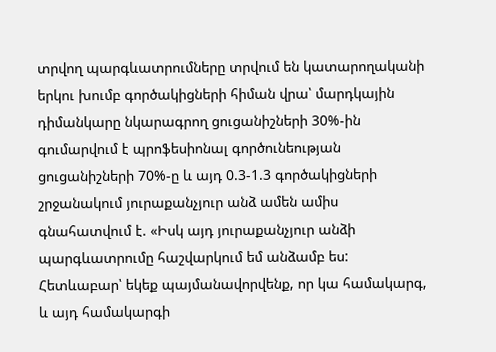տրվող պարգևատրումները տրվում են կատարողականի երկու խումբ գործակիցների հիման վրա՝ մարդկային դիմանկարը նկարագրող ցուցանիշների 30%-ին գումարվում է պրոֆեսիոնալ գործունեության ցուցանիշների 70%-ը և այդ 0.3-1.3 գործակիցների շրջանակում յուրաքանչյուր անձ ամեն ամիս գնահատվում է. «Իսկ այդ յուրաքանչյուր անձի պարգևատրումը հաշվարկում եմ անձամբ ես: Հետևաբար՝ եկեք պայմանավորվենք, որ կա համակարգ, և այդ համակարգի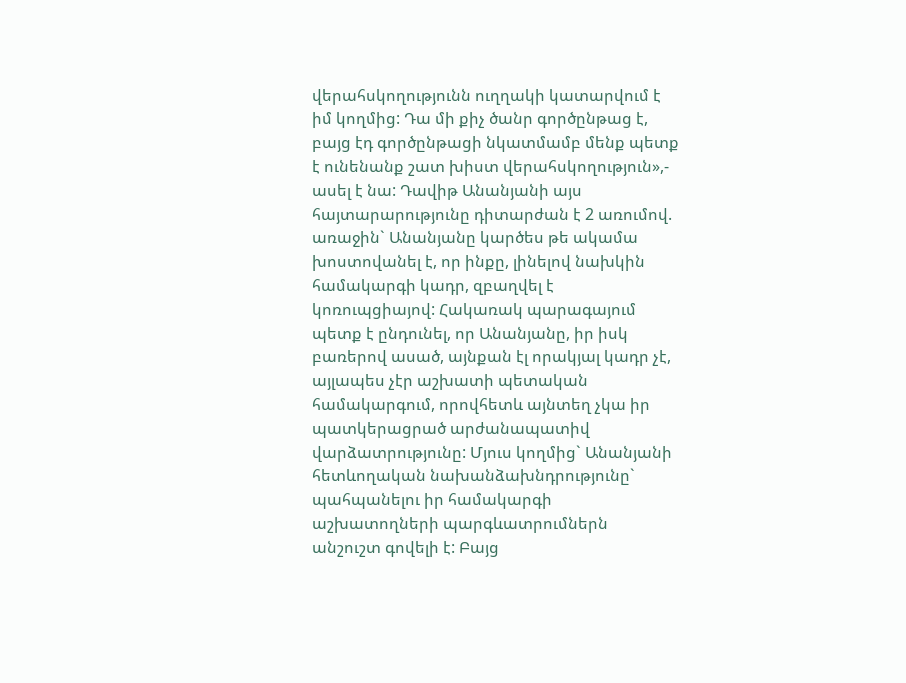վերահսկողությունն ուղղակի կատարվում է իմ կողմից: Դա մի քիչ ծանր գործընթաց է, բայց էդ գործընթացի նկատմամբ մենք պետք է ունենանք շատ խիստ վերահսկողություն»,- ասել է նա: Դավիթ Անանյանի այս հայտարարությունը դիտարժան է 2 առումով. առաջին` Անանյանը կարծես թե ակամա խոստովանել է, որ ինքը, լինելով նախկին համակարգի կադր, զբաղվել է կոռուպցիայով: Հակառակ պարագայում պետք է ընդունել, որ Անանյանը, իր իսկ բառերով ասած, այնքան էլ որակյալ կադր չէ, այլապես չէր աշխատի պետական համակարգում, որովհետև այնտեղ չկա իր պատկերացրած արժանապատիվ վարձատրությունը: Մյուս կողմից` Անանյանի հետևողական նախանձախնդրությունը` պահպանելու իր համակարգի աշխատողների պարգևատրումներն անշուշտ գովելի է: Բայց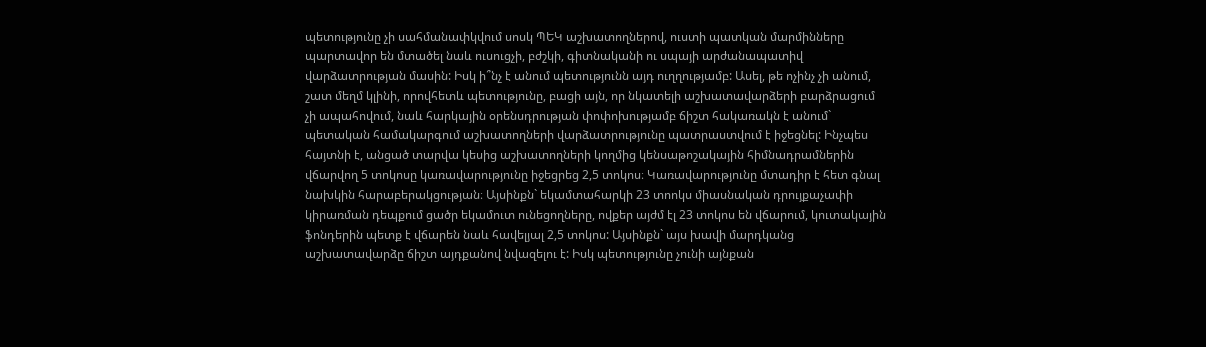պետությունը չի սահմանափկվում սոսկ ՊԵԿ աշխատողներով, ուստի պատկան մարմինները պարտավոր են մտածել նաև ուսուցչի, բժշկի, գիտնականի ու սպայի արժանապատիվ վարձատրության մասին: Իսկ ի՞նչ է անում պետությունն այդ ուղղությամբ: Ասել, թե ոչինչ չի անում, շատ մեղմ կլինի, որովհետև պետությունը, բացի այն, որ նկատելի աշխատավարձերի բարձրացում չի ապահովում, նաև հարկային օրենսդրության փոփոխությամբ ճիշտ հակառակն է անում` պետական համակարգում աշխատողների վարձատրությունը պատրաստվում է իջեցնել: Ինչպես հայտնի է, անցած տարվա կեսից աշխատողների կողմից կենսաթոշակային հիմնադրամներին վճարվող 5 տոկոսը կառավարությունը իջեցրեց 2,5 տոկոս։ Կառավարությունը մտադիր է հետ գնալ նախկին հարաբերակցության։ Այսինքն` եկամտահարկի 23 տոոկս միասնական դրույքաչափի կիրառման դեպքում ցածր եկամուտ ունեցողները, ովքեր այժմ էլ 23 տոկոս են վճարում, կուտակային ֆոնդերին պետք է վճարեն նաև հավելյալ 2,5 տոկոս: Այսինքն` այս խավի մարդկանց աշխատավարձը ճիշտ այդքանով նվազելու է: Իսկ պետությունը չունի այնքան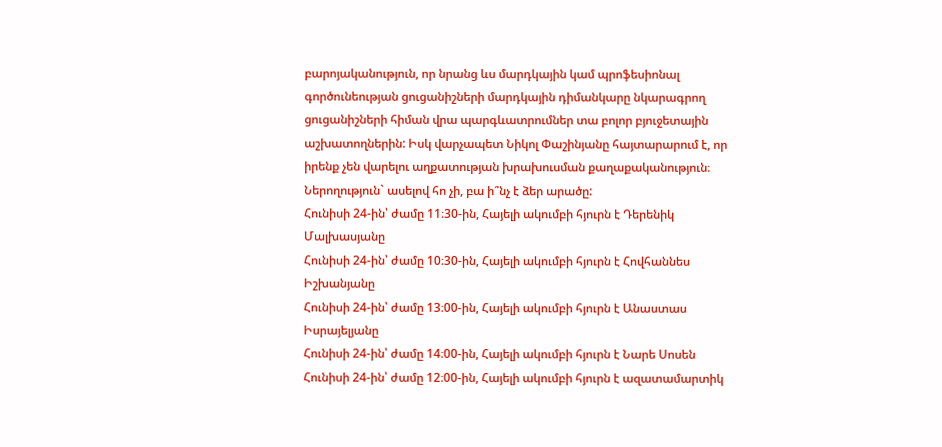բարոյականություն, որ նրանց ևս մարդկային կամ պրոֆեսիոնալ գործունեության ցուցանիշների մարդկային դիմանկարը նկարագրող ցուցանիշների հիման վրա պարգևատրումներ տա բոլոր բյուջետային աշխատողներին: Իսկ վարչապետ Նիկոլ Փաշինյանը հայտարարում է, որ իրենք չեն վարելու աղքատության խրախուսման քաղաքականություն։ Ներողություն` ասելով հո չի, բա ի՞նչ է ձեր արածը:
Հունիսի 24-ին՝ ժամը 11։30-ին, Հայելի ակումբի հյուրն է Դերենիկ Մալխասյանը
Հունիսի 24-ին՝ ժամը 10։30-ին, Հայելի ակումբի հյուրն է Հովհաննես Իշխանյանը
Հունիսի 24-ին՝ ժամը 13։00-ին, Հայելի ակումբի հյուրն է Անաստաս Իսրայելյանը
Հունիսի 24-ին՝ ժամը 14։00-ին, Հայելի ակումբի հյուրն է Նարե Սոսեն
Հունիսի 24-ին՝ ժամը 12։00-ին, Հայելի ակումբի հյուրն է ազատամարտիկ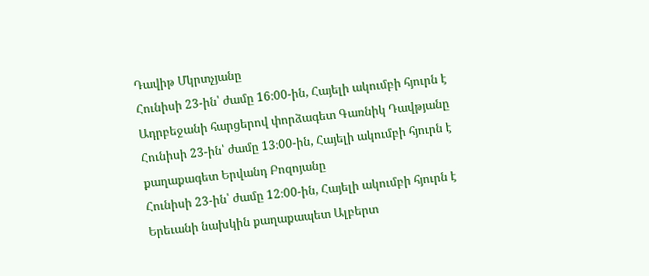Դավիթ Մկրտչյանը
Հունիսի 23-ին՝ ժամը 16։00-ին, Հայելի ակումբի հյուրն է Ադրբեջանի հարցերով փորձագետ Գառնիկ Դավթյանը
Հունիսի 23-ին՝ ժամը 13։00-ին, Հայելի ակումբի հյուրն է քաղաքագետ Երվանդ Բոզոյանը
Հունիսի 23-ին՝ ժամը 12։00-ին, Հայելի ակումբի հյուրն է Երեւանի նախկին քաղաքապետ Ալբերտ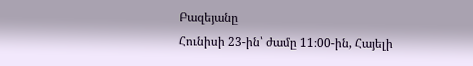Բազեյանը
Հունիսի 23-ին՝ ժամը 11։00-ին, Հայելի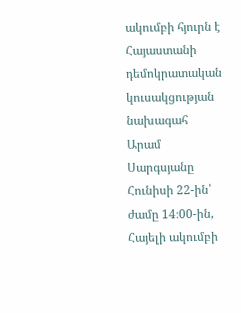ակումբի հյուրն է Հայաստանի դեմոկրատական կուսակցության նախագահ Արամ Սարգսյանը
Հունիսի 22-ին՝ ժամը 14։00-ին, Հայելի ակումբի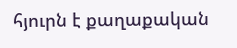հյուրն է քաղաքական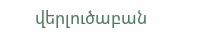վերլուծաբան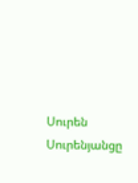Սուրեն Սուրենյանցը